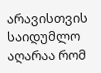არავისთვის საიდუმლო აღარაა რომ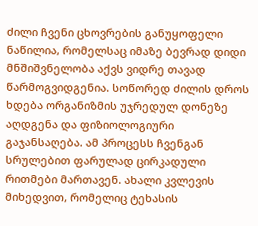ძილი ჩვენი ცხოვრების განუყოფელი ნაწილია, რომელსაც იმაზე ბევრად დიდი მნშიშვნელობა აქვს ვიდრე თავად წარმოგვიდგენია. სოწორედ ძილის დროს ხდება ორგანიზმის უჯრედულ დონეზე აღდგენა და ფიზიოლოგიური გაჯანსაღება. ამ პროცესს ჩვენგან სრულებით ფარულად ცირკადული რითმები მართავენ. ახალი კვლევის მიხედვით, რომელიც ტეხასის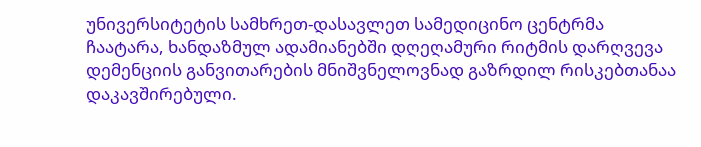უნივერსიტეტის სამხრეთ-დასავლეთ სამედიცინო ცენტრმა ჩაატარა, ხანდაზმულ ადამიანებში დღეღამური რიტმის დარღვევა დემენციის განვითარების მნიშვნელოვნად გაზრდილ რისკებთანაა დაკავშირებული.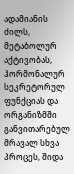ადამიანის ძილს, მეტაბოლურ აქტივობას, ჰორმონალურ სეკრეტორულ ფუნქციას და ორგანიზმში განვითარებულ მრავალ სხვა პროცეს, შიდა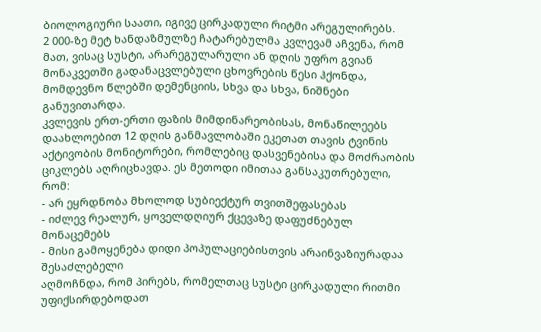ბიოლოგიური საათი, იგივე ცირკადული რიტმი არეგულირებს.
2 000-ზე მეტ ხანდაზმულზე ჩატარებულმა კვლევამ აჩვენა, რომ მათ, ვისაც სუსტი, არარეგულარული ან დღის უფრო გვიან მონაკვეთში გადანაცვლებული ცხოვრების წესი ჰქონდა, მომდევნო წლებში დემენციის, სხვა და სხვა, ნიშნები განუვითარდა.
კვლევის ერთ-ერთი ფაზის მიმდინარეობისას, მონაწილეებს დაახლოებით 12 დღის განმავლობაში ეკეთათ თავის ტვინის აქტივობის მონიტორები, რომლებიც დასვენებისა და მოძრაობის ციკლებს აღრიცხავდა. ეს მეთოდი იმითაა განსაკუთრებული, რომ:
- არ ეყრდნობა მხოლოდ სუბიექტურ თვითშეფასებას
- იძლევ რეალურ, ყოველდღიურ ქცევაზე დაფუძნებულ მონაცემებს
- მისი გამოყენება დიდი პოპულაციებისთვის არაინვაზიურადაა შესაძლებელი
აღმოჩნდა, რომ პირებს, რომელთაც სუსტი ცირკადული რითმი უფიქსირდებოდათ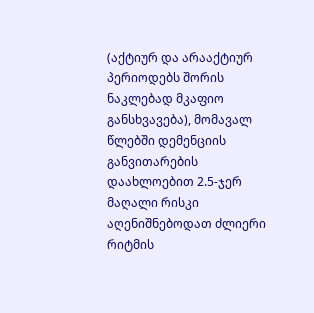(აქტიურ და არააქტიურ პერიოდებს შორის ნაკლებად მკაფიო განსხვავება), მომავალ წლებში დემენციის განვითარების დაახლოებით 2.5-ჯერ მაღალი რისკი აღენიშნებოდათ ძლიერი რიტმის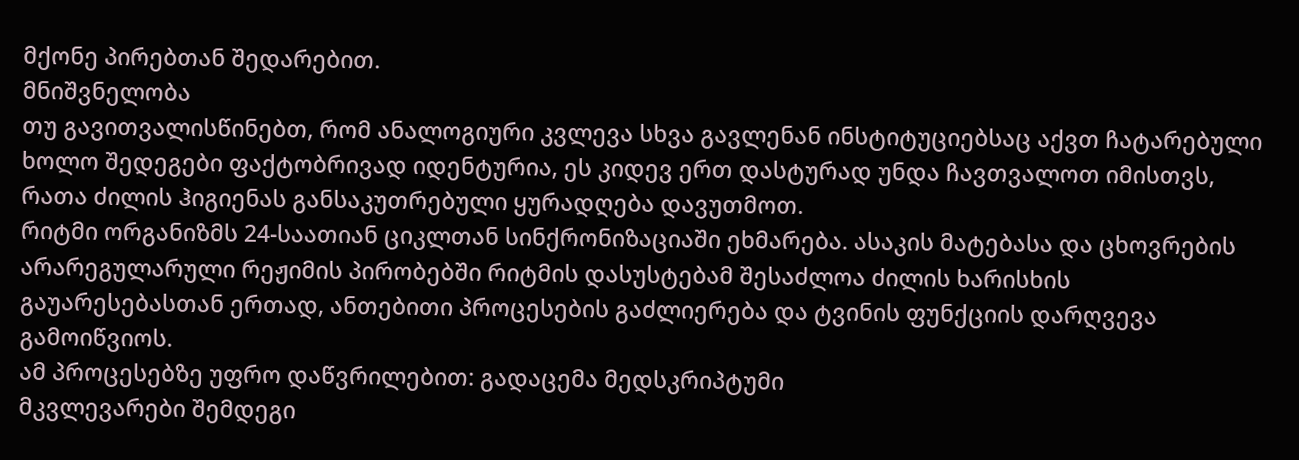მქონე პირებთან შედარებით.
მნიშვნელობა
თუ გავითვალისწინებთ, რომ ანალოგიური კვლევა სხვა გავლენან ინსტიტუციებსაც აქვთ ჩატარებული ხოლო შედეგები ფაქტობრივად იდენტურია, ეს კიდევ ერთ დასტურად უნდა ჩავთვალოთ იმისთვს, რათა ძილის ჰიგიენას განსაკუთრებული ყურადღება დავუთმოთ.
რიტმი ორგანიზმს 24-საათიან ციკლთან სინქრონიზაციაში ეხმარება. ასაკის მატებასა და ცხოვრების არარეგულარული რეჟიმის პირობებში რიტმის დასუსტებამ შესაძლოა ძილის ხარისხის გაუარესებასთან ერთად, ანთებითი პროცესების გაძლიერება და ტვინის ფუნქციის დარღვევა გამოიწვიოს.
ამ პროცესებზე უფრო დაწვრილებით: გადაცემა მედსკრიპტუმი
მკვლევარები შემდეგი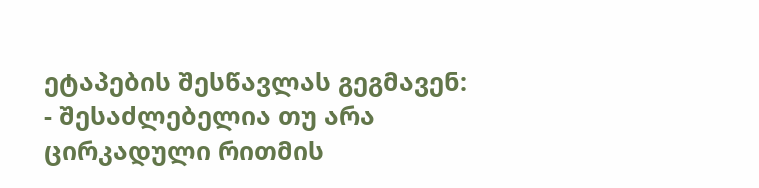ეტაპების შესწავლას გეგმავენ:
- შესაძლებელია თუ არა ცირკადული რითმის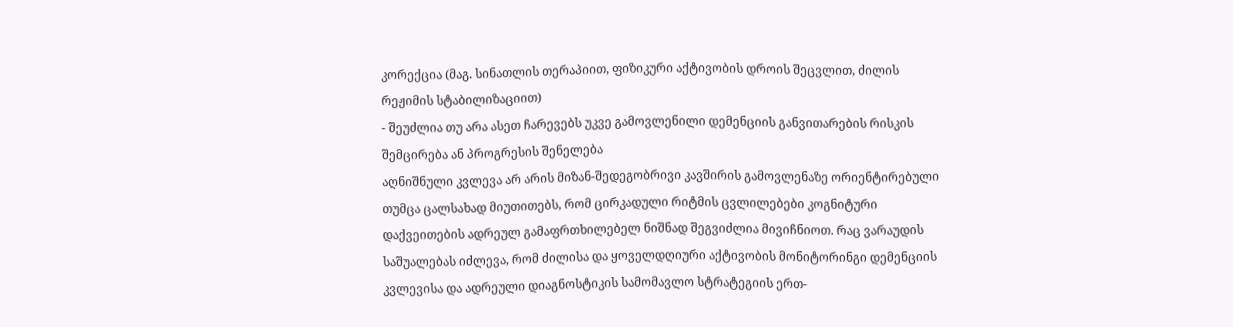კორექცია (მაგ. სინათლის თერაპიით, ფიზიკური აქტივობის დროის შეცვლით, ძილის რეჟიმის სტაბილიზაციით)
- შეუძლია თუ არა ასეთ ჩარევებს უკვე გამოვლენილი დემენციის განვითარების რისკის შემცირება ან პროგრესის შენელება
აღნიშნული კვლევა არ არის მიზან-შედეგობრივი კავშირის გამოვლენაზე ორიენტირებული თუმცა ცალსახად მიუთითებს, რომ ცირკადული რიტმის ცვლილებები კოგნიტური დაქვეითების ადრეულ გამაფრთხილებელ ნიშნად შეგვიძლია მივიჩნიოთ. რაც ვარაუდის საშუალებას იძლევა, რომ ძილისა და ყოველდღიური აქტივობის მონიტორინგი დემენციის კვლევისა და ადრეული დიაგნოსტიკის სამომავლო სტრატეგიის ერთ-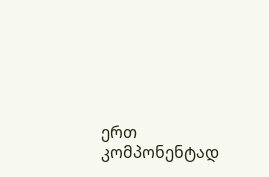ერთ კომპონენტად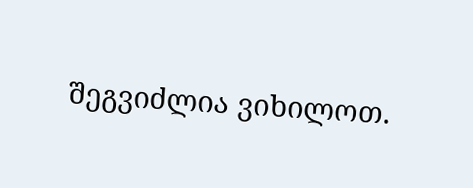შეგვიძლია ვიხილოთ.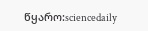წყარო:sciencedaily